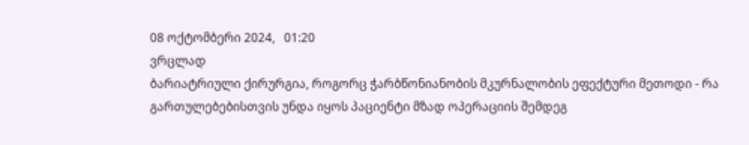08 ოქტომბერი 2024,   01:20
ვრცლად
ბარიატრიული ქირურგია, როგორც ჭარბწონიანობის მკურნალობის ეფექტური მეთოდი - რა გართულებებისთვის უნდა იყოს პაციენტი მზად ოპერაციის შემდეგ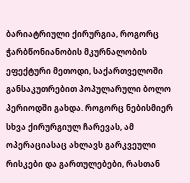ბარიატრიული ქირურგია, როგორც ჭარბწონიანობის მკურნალობის ეფექტური მეთოდი, საქართველოში განსაკუთრებით პოპულარული ბოლო პერიოდში გახდა. როგორც ნებისმიერ სხვა ქირურგიულ ჩარევას, ამ ოპერაციასაც ახლავს გარკვეული რისკები და გართულებები, რასთან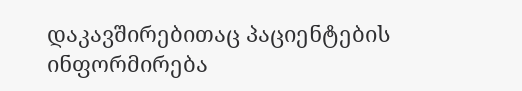დაკავშირებითაც პაციენტების ინფორმირება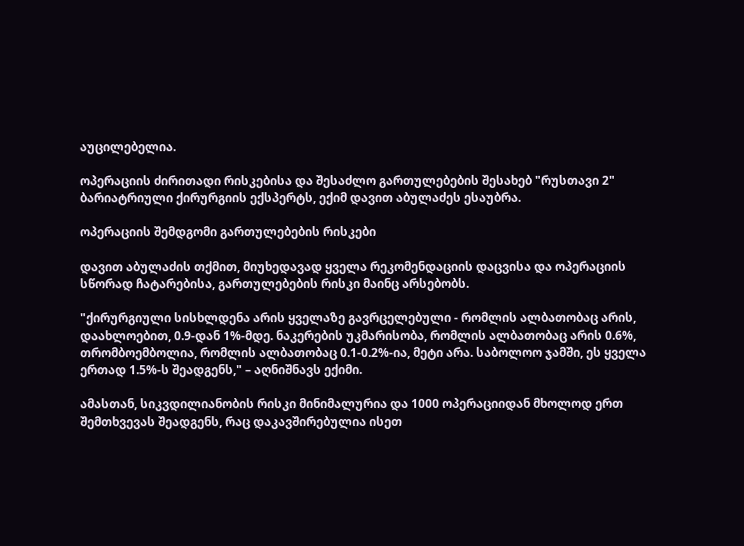აუცილებელია.

ოპერაციის ძირითადი რისკებისა და შესაძლო გართულებების შესახებ "რუსთავი 2" ბარიატრიული ქირურგიის ექსპერტს, ექიმ დავით აბულაძეს ესაუბრა.

ოპერაციის შემდგომი გართულებების რისკები

დავით აბულაძის თქმით, მიუხედავად ყველა რეკომენდაციის დაცვისა და ოპერაციის სწორად ჩატარებისა, გართულებების რისკი მაინც არსებობს.

"ქირურგიული სისხლდენა არის ყველაზე გავრცელებული - რომლის ალბათობაც არის, დაახლოებით, 0.9-დან 1%-მდე. ნაკერების უკმარისობა, რომლის ალბათობაც არის 0.6%, თრომბოემბოლია, რომლის ალბათობაც 0.1-0.2%-ია, მეტი არა. საბოლოო ჯამში, ეს ყველა ერთად 1.5%-ს შეადგენს," – აღნიშნავს ექიმი.

ამასთან, სიკვდილიანობის რისკი მინიმალურია და 1000 ოპერაციიდან მხოლოდ ერთ შემთხვევას შეადგენს, რაც დაკავშირებულია ისეთ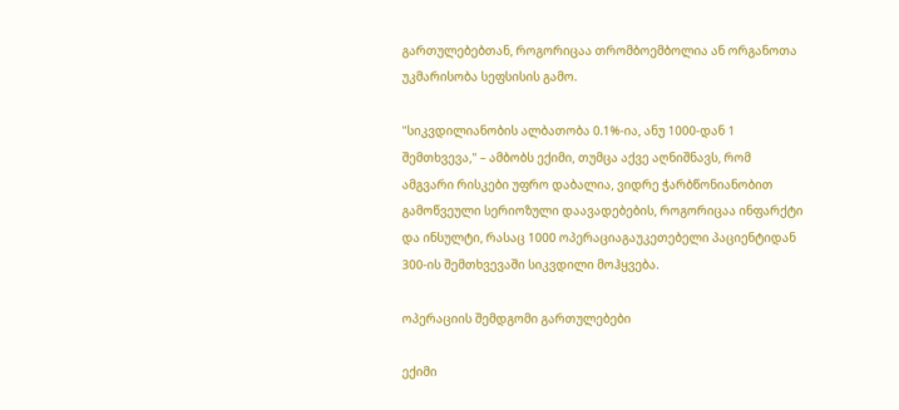გართულებებთან, როგორიცაა თრომბოემბოლია ან ორგანოთა უკმარისობა სეფსისის გამო.

"სიკვდილიანობის ალბათობა 0.1%-ია, ანუ 1000-დან 1 შემთხვევა," – ამბობს ექიმი, თუმცა აქვე აღნიშნავს, რომ ამგვარი რისკები უფრო დაბალია, ვიდრე ჭარბწონიანობით გამოწვეული სერიოზული დაავადებების, როგორიცაა ინფარქტი და ინსულტი, რასაც 1000 ოპერაციაგაუკეთებელი პაციენტიდან 300-ის შემთხვევაში სიკვდილი მოჰყვება.

ოპერაციის შემდგომი გართულებები

ექიმი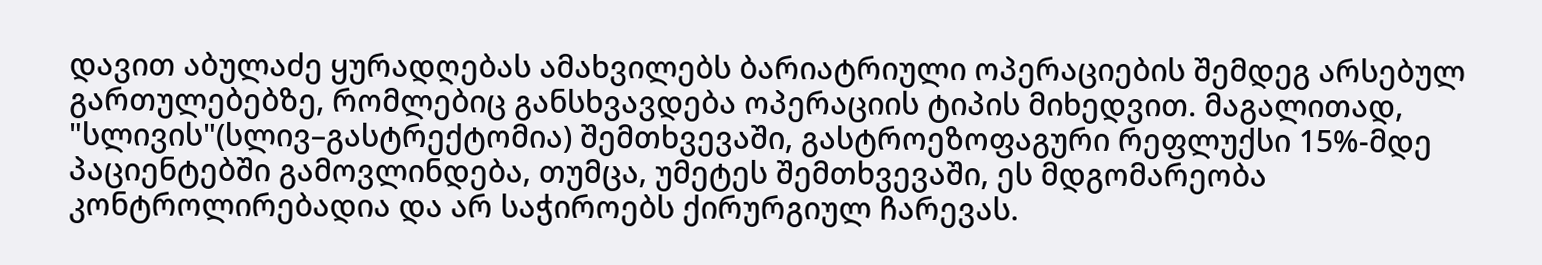დავით აბულაძე ყურადღებას ამახვილებს ბარიატრიული ოპერაციების შემდეგ არსებულ გართულებებზე, რომლებიც განსხვავდება ოპერაციის ტიპის მიხედვით. მაგალითად, "სლივის"(სლივ–გასტრექტომია) შემთხვევაში, გასტროეზოფაგური რეფლუქსი 15%-მდე პაციენტებში გამოვლინდება, თუმცა, უმეტეს შემთხვევაში, ეს მდგომარეობა კონტროლირებადია და არ საჭიროებს ქირურგიულ ჩარევას.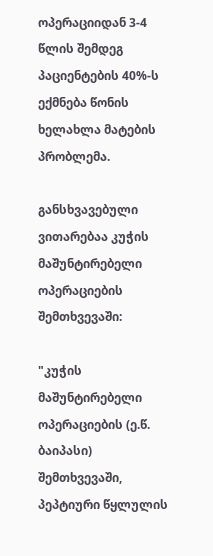ოპერაციიდან 3-4 წლის შემდეგ პაციენტების 40%-ს ექმნება წონის ხელახლა მატების პრობლემა.

განსხვავებული ვითარებაა კუჭის მაშუნტირებელი ოპერაციების შემთხვევაში:

"კუჭის მაშუნტირებელი ოპერაციების (ე.წ. ბაიპასი) შემთხვევაში, პეპტიური წყლულის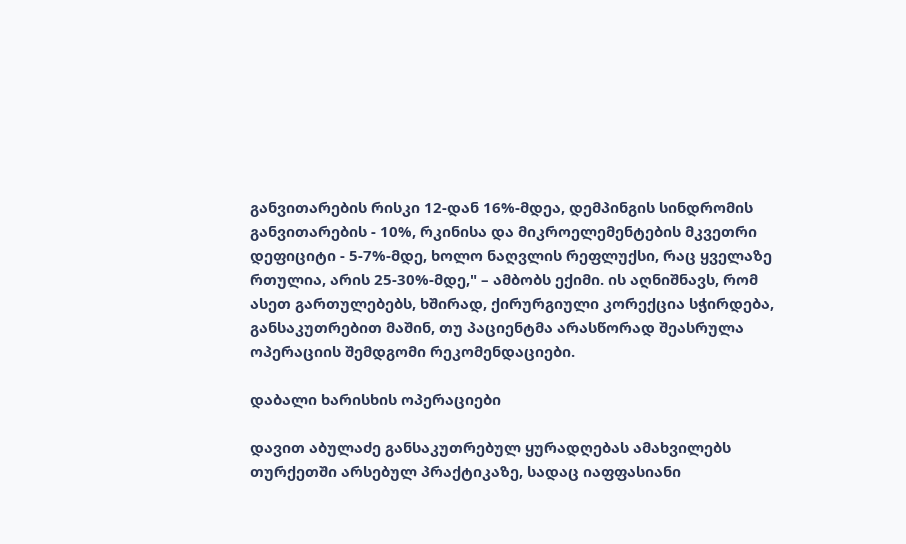განვითარების რისკი 12-დან 16%-მდეა, დემპინგის სინდრომის განვითარების - 10%, რკინისა და მიკროელემენტების მკვეთრი დეფიციტი - 5-7%-მდე, ხოლო ნაღვლის რეფლუქსი, რაც ყველაზე რთულია, არის 25-30%-მდე," – ამბობს ექიმი. ის აღნიშნავს, რომ ასეთ გართულებებს, ხშირად, ქირურგიული კორექცია სჭირდება, განსაკუთრებით მაშინ, თუ პაციენტმა არასწორად შეასრულა ოპერაციის შემდგომი რეკომენდაციები.

დაბალი ხარისხის ოპერაციები

დავით აბულაძე განსაკუთრებულ ყურადღებას ამახვილებს თურქეთში არსებულ პრაქტიკაზე, სადაც იაფფასიანი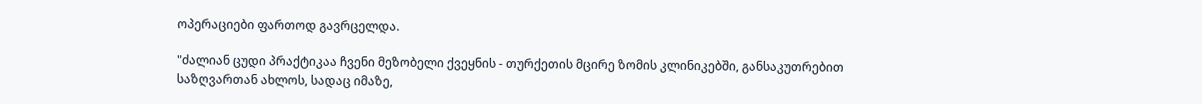ოპერაციები ფართოდ გავრცელდა.

"ძალიან ცუდი პრაქტიკაა ჩვენი მეზობელი ქვეყნის - თურქეთის მცირე ზომის კლინიკებში, განსაკუთრებით საზღვართან ახლოს, სადაც იმაზე,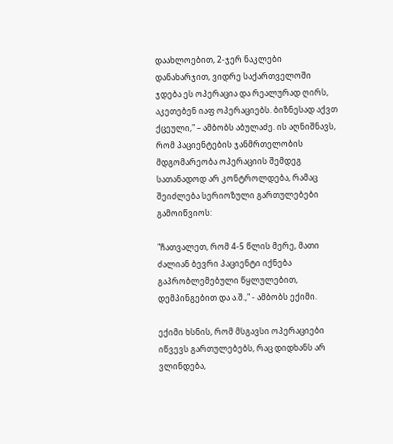დაახლოებით, 2-ჯერ ნაკლები დანახარჯით, ვიდრე საქართველოში ჯდება ეს ოპერაცია და რეალურად ღირს, აკეთებენ იაფ ოპერაციებს. ბიზნესად აქვთ ქცეული," – ამბობს აბულაძე. ის აღნიშნავს, რომ პაციენტების ჯანმრთელობის მდგომარეობა ოპერაციის შემდეგ სათანადოდ არ კონტროლდება, რამაც შეიძლება სერიოზული გართულებები გამოიწვიოს:

"ჩათვალეთ, რომ 4-5 წლის მერე, მათი ძალიან ბევრი პაციენტი იქნება გაპრობლემებული წყლულებით, დემპინგებით და ა.შ.," - ამბობს ექიმი.

ექიმი ხსნის, რომ მსგავსი ოპერაციები იწვევს გართულებებს, რაც დიდხანს არ ვლინდება,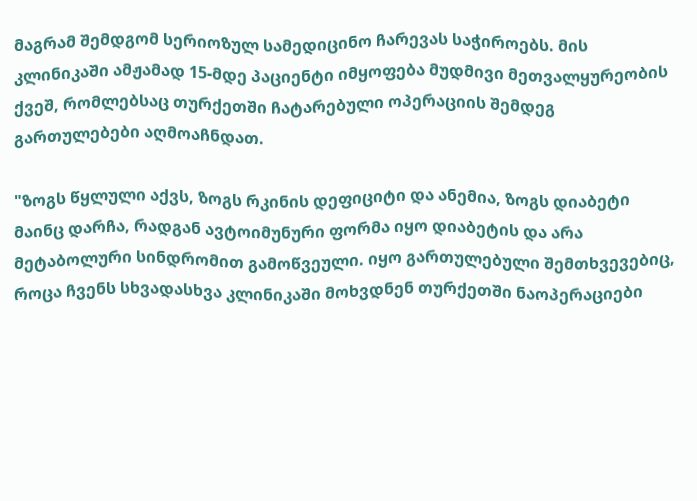მაგრამ შემდგომ სერიოზულ სამედიცინო ჩარევას საჭიროებს. მის კლინიკაში ამჟამად 15-მდე პაციენტი იმყოფება მუდმივი მეთვალყურეობის ქვეშ, რომლებსაც თურქეთში ჩატარებული ოპერაციის შემდეგ გართულებები აღმოაჩნდათ.

"ზოგს წყლული აქვს, ზოგს რკინის დეფიციტი და ანემია, ზოგს დიაბეტი მაინც დარჩა, რადგან ავტოიმუნური ფორმა იყო დიაბეტის და არა მეტაბოლური სინდრომით გამოწვეული. იყო გართულებული შემთხვევებიც, როცა ჩვენს სხვადასხვა კლინიკაში მოხვდნენ თურქეთში ნაოპერაციები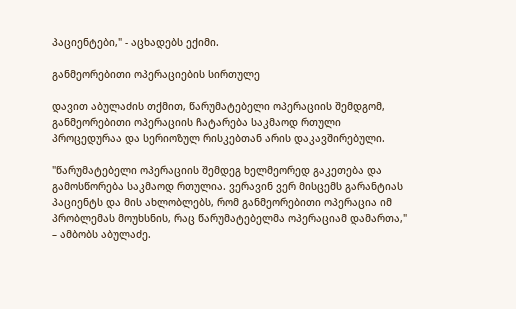პაციენტები," - აცხადებს ექიმი.

განმეორებითი ოპერაციების სირთულე

დავით აბულაძის თქმით, წარუმატებელი ოპერაციის შემდგომ, განმეორებითი ოპერაციის ჩატარება საკმაოდ რთული პროცედურაა და სერიოზულ რისკებთან არის დაკავშირებული.

"წარუმატებელი ოპერაციის შემდეგ ხელმეორედ გაკეთება და გამოსწორება საკმაოდ რთულია. ვერავინ ვერ მისცემს გარანტიას პაციენტს და მის ახლობლებს, რომ განმეორებითი ოპერაცია იმ პრობლემას მოუხსნის, რაც წარუმატებელმა ოპერაციამ დამართა," – ამბობს აბულაძე.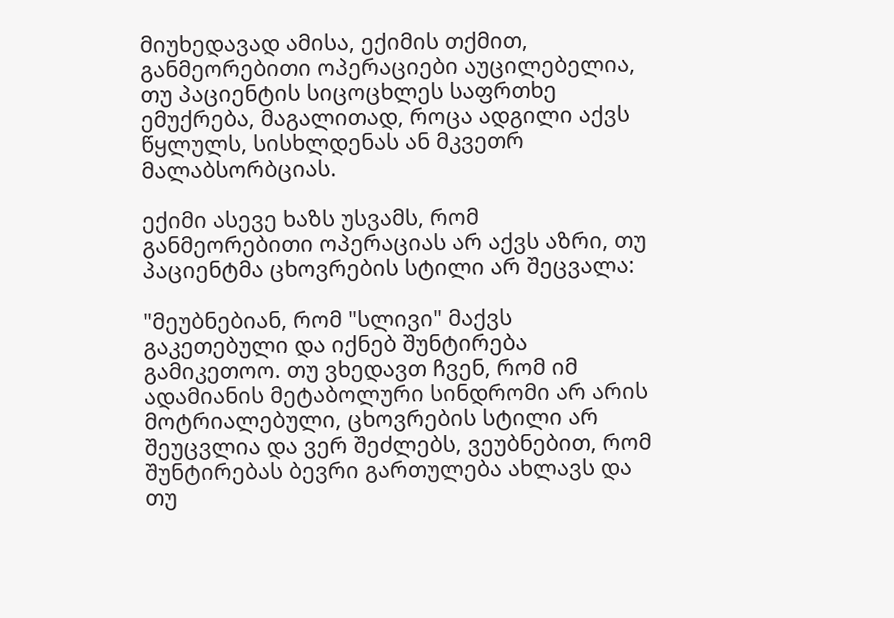მიუხედავად ამისა, ექიმის თქმით, განმეორებითი ოპერაციები აუცილებელია, თუ პაციენტის სიცოცხლეს საფრთხე ემუქრება, მაგალითად, როცა ადგილი აქვს წყლულს, სისხლდენას ან მკვეთრ მალაბსორბციას.

ექიმი ასევე ხაზს უსვამს, რომ განმეორებითი ოპერაციას არ აქვს აზრი, თუ პაციენტმა ცხოვრების სტილი არ შეცვალა:

"მეუბნებიან, რომ "სლივი" მაქვს გაკეთებული და იქნებ შუნტირება გამიკეთოო. თუ ვხედავთ ჩვენ, რომ იმ ადამიანის მეტაბოლური სინდრომი არ არის მოტრიალებული, ცხოვრების სტილი არ შეუცვლია და ვერ შეძლებს, ვეუბნებით, რომ შუნტირებას ბევრი გართულება ახლავს და თუ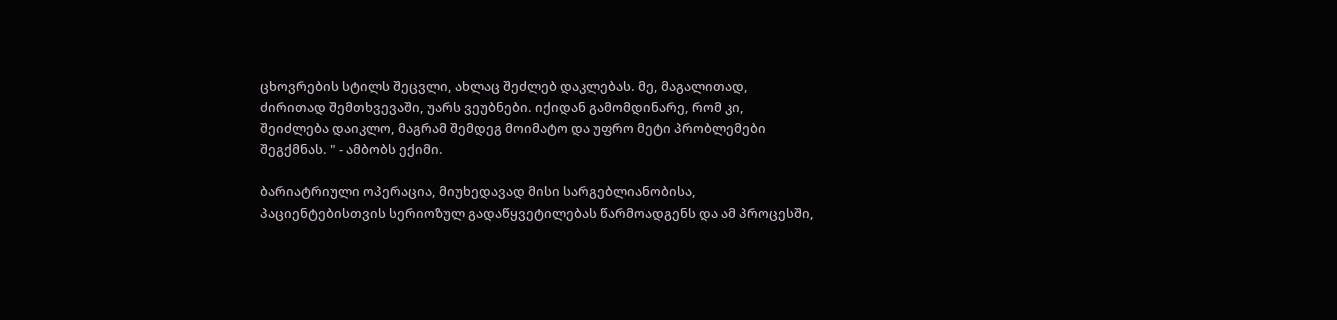ცხოვრების სტილს შეცვლი, ახლაც შეძლებ დაკლებას. მე, მაგალითად, ძირითად შემთხვევაში, უარს ვეუბნები. იქიდან გამომდინარე, რომ კი, შეიძლება დაიკლო, მაგრამ შემდეგ მოიმატო და უფრო მეტი პრობლემები შეგქმნას. " - ამბობს ექიმი.

ბარიატრიული ოპერაცია, მიუხედავად მისი სარგებლიანობისა, პაციენტებისთვის სერიოზულ გადაწყვეტილებას წარმოადგენს და ამ პროცესში,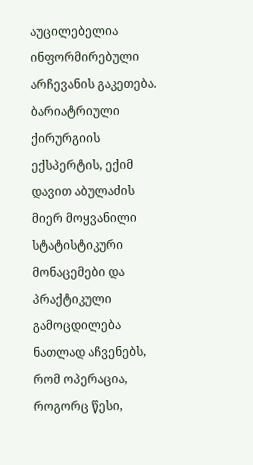აუცილებელია ინფორმირებული არჩევანის გაკეთება. ბარიატრიული ქირურგიის ექსპერტის, ექიმ დავით აბულაძის მიერ მოყვანილი სტატისტიკური მონაცემები და პრაქტიკული გამოცდილება ნათლად აჩვენებს, რომ ოპერაცია, როგორც წესი,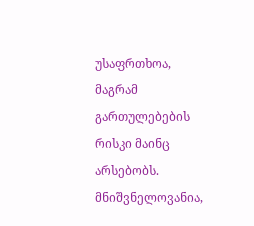უსაფრთხოა, მაგრამ გართულებების რისკი მაინც არსებობს. მნიშვნელოვანია,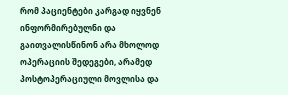რომ პაციენტები კარგად იყვნენ ინფორმირებულნი და გაითვალისწინონ არა მხოლოდ ოპერაციის შედეგები, არამედ პოსტოპერაციული მოვლისა და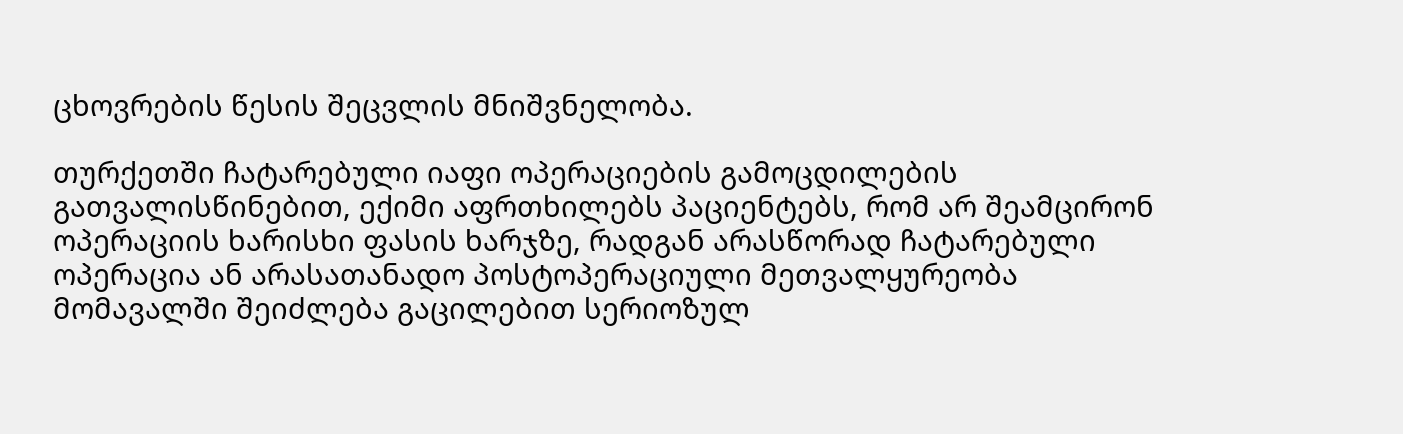ცხოვრების წესის შეცვლის მნიშვნელობა.

თურქეთში ჩატარებული იაფი ოპერაციების გამოცდილების გათვალისწინებით, ექიმი აფრთხილებს პაციენტებს, რომ არ შეამცირონ ოპერაციის ხარისხი ფასის ხარჯზე, რადგან არასწორად ჩატარებული ოპერაცია ან არასათანადო პოსტოპერაციული მეთვალყურეობა მომავალში შეიძლება გაცილებით სერიოზულ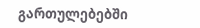გართულებებში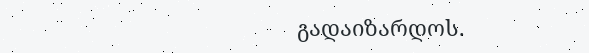გადაიზარდოს.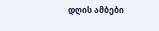დღის ამბები